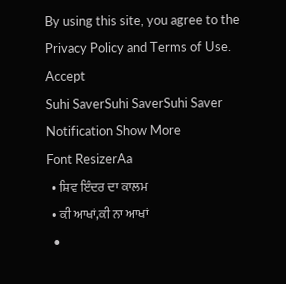By using this site, you agree to the Privacy Policy and Terms of Use.
Accept
Suhi SaverSuhi SaverSuhi Saver
Notification Show More
Font ResizerAa
  • ਸ਼ਿਵ ਇੰਦਰ ਦਾ ਕਾਲਮ
  • ਕੀ ਆਖਾਂ,ਕੀ ਨਾ ਆਖਾਂ
  •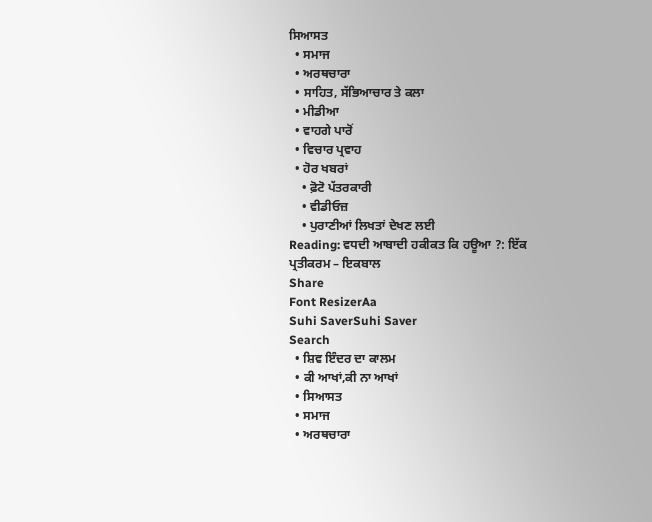ਸਿਆਸਤ
  • ਸਮਾਜ
  • ਅਰਥਚਾਰਾ
  • ਸਾਹਿਤ, ਸੱਭਿਆਚਾਰ ਤੇ ਕਲਾ
  • ਮੀਡੀਆ
  • ਵਾਹਗੇ ਪਾਰੋਂ
  • ਵਿਚਾਰ ਪ੍ਰਵਾਹ
  • ਹੋਰ ਖਬਰਾਂ
    • ਫ਼ੋਟੋ ਪੱਤਰਕਾਰੀ
    • ਵੀਡੀਓਜ਼
    • ਪੁਰਾਣੀਆਂ ਲਿਖਤਾਂ ਦੇਖਣ ਲਈ
Reading: ਵਧਦੀ ਆਬਾਦੀ ਹਕੀਕਤ ਕਿ ਹਊਆ ?: ਇੱਕ ਪ੍ਰਤੀਕਰਮ – ਇਕਬਾਲ
Share
Font ResizerAa
Suhi SaverSuhi Saver
Search
  • ਸ਼ਿਵ ਇੰਦਰ ਦਾ ਕਾਲਮ
  • ਕੀ ਆਖਾਂ,ਕੀ ਨਾ ਆਖਾਂ
  • ਸਿਆਸਤ
  • ਸਮਾਜ
  • ਅਰਥਚਾਰਾ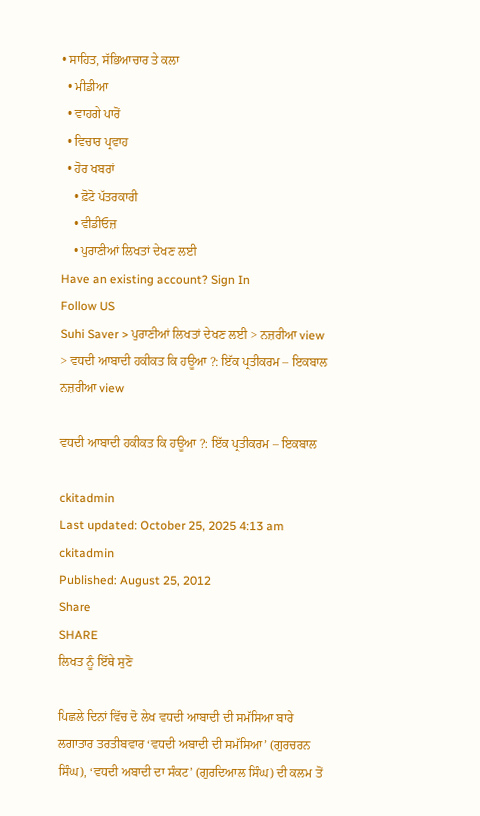• ਸਾਹਿਤ, ਸੱਭਿਆਚਾਰ ਤੇ ਕਲਾ
  • ਮੀਡੀਆ
  • ਵਾਹਗੇ ਪਾਰੋਂ
  • ਵਿਚਾਰ ਪ੍ਰਵਾਹ
  • ਹੋਰ ਖਬਰਾਂ
    • ਫ਼ੋਟੋ ਪੱਤਰਕਾਰੀ
    • ਵੀਡੀਓਜ਼
    • ਪੁਰਾਣੀਆਂ ਲਿਖਤਾਂ ਦੇਖਣ ਲਈ
Have an existing account? Sign In
Follow US
Suhi Saver > ਪੁਰਾਣੀਆਂ ਲਿਖਤਾਂ ਦੇਖਣ ਲਈ > ਨਜ਼ਰੀਆ view > ਵਧਦੀ ਆਬਾਦੀ ਹਕੀਕਤ ਕਿ ਹਊਆ ?: ਇੱਕ ਪ੍ਰਤੀਕਰਮ – ਇਕਬਾਲ
ਨਜ਼ਰੀਆ view

ਵਧਦੀ ਆਬਾਦੀ ਹਕੀਕਤ ਕਿ ਹਊਆ ?: ਇੱਕ ਪ੍ਰਤੀਕਰਮ – ਇਕਬਾਲ

ckitadmin
Last updated: October 25, 2025 4:13 am
ckitadmin
Published: August 25, 2012
Share
SHARE
ਲਿਖਤ ਨੂੰ ਇੱਥੇ ਸੁਣੋ

ਪਿਛਲੇ ਦਿਨਾਂ ਵਿੱਚ ਦੋ ਲੇਖ ਵਧਦੀ ਆਬਾਦੀ ਦੀ ਸਮੱਸਿਆ ਬਾਰੇ ਲਗਾਤਾਰ ਤਰਤੀਬਵਾਰ ‘ਵਧਦੀ ਅਬਾਦੀ ਦੀ ਸਮੱਸਿਆ’ (ਗੁਰਚਰਨ ਸਿੰਘ), ‘ਵਧਦੀ ਅਬਾਦੀ ਦਾ ਸੰਕਟ’ (ਗੁਰਦਿਆਲ ਸਿੰਘ) ਦੀ ਕਲਮ ਤੋਂ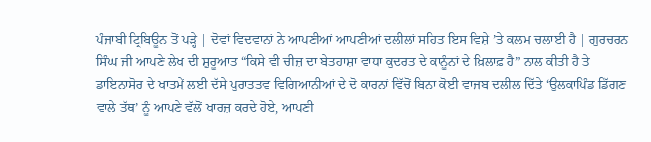ਪੰਜਾਬੀ ਟ੍ਰਿਬਿਊਨ ਤੋਂ ਪੜ੍ਹੇ | ਦੋਵਾਂ ਵਿਦਵਾਨਾਂ ਨੇ ਆਪਣੀਆਂ ਆਪਣੀਆਂ ਦਲੀਲਾਂ ਸਹਿਤ ਇਸ ਵਿਸ਼ੇ ’ਤੇ ਕਲਮ ਚਲਾਈ ਹੈ | ਗੁਰਚਰਨ ਸਿੰਘ ਜੀ ਆਪਣੇ ਲੇਖ ਦੀ ਸ਼ੁਰੂਆਤ “ਕਿਸੇ ਵੀ ਚੀਜ਼ ਦਾ ਬੇਤਹਾਸ਼ਾ ਵਾਧਾ ਕੁਦਰਤ ਦੇ ਕਾਨੂੰਨਾਂ ਦੇ ਖ਼ਿਲਾਫ਼ ਹੈ” ਨਾਲ ਕੀਤੀ ਹੈ ਤੇ ਡਾਇਨਾਸੋਰ ਦੇ ਖਾਤਮੇਂ ਲਈ ਦੱਸੇ ਪੁਰਾਤਤਵ ਵਿਗਿਆਨੀਆਂ ਦੇ ਦੋ ਕਾਰਨਾਂ ਵਿੱਚੋਂ ਬਿਨਾ ਕੋਈ ਵਾਜਬ ਦਲੀਲ ਦਿੱਤੇ ‘ਉਲਕਾਪਿੰਡ ਡਿੱਗਣ ਵਾਲੇ ਤੱਥ’ ਨੂੰ ਆਪਣੇ ਵੱਲੋਂ ਖਾਰਜ਼ ਕਰਦੇ ਹੋਏ, ਆਪਣੀ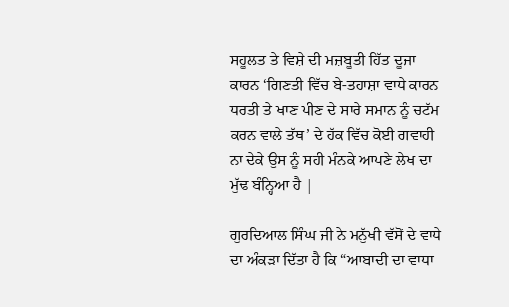ਸਹੂਲਤ ਤੇ ਵਿਸ਼ੇ ਦੀ ਮਜ਼ਬੂਤੀ ਹਿੱਤ ਦੂਜਾ ਕਾਰਨ ‘ਗਿਣਤੀ ਵਿੱਚ ਬੇ-ਤਹਾਸ਼ਾ ਵਾਧੇ ਕਾਰਨ ਧਰਤੀ ਤੇ ਖਾਣ ਪੀਣ ਦੇ ਸਾਰੇ ਸਮਾਨ ਨੂੰ ਚਟੱਮ ਕਰਨ ਵਾਲੇ ਤੱਥ’ ਦੇ ਹੱਕ ਵਿੱਚ ਕੋਈ ਗਵਾਹੀ ਨਾ ਦੇਕੇ ਉਸ ਨੂੰ ਸਹੀ ਮੰਨਕੇ ਆਪਣੇ ਲੇਖ ਦਾ ਮੁੱਢ ਬੰਨ੍ਹਿਆ ਹੈ |

ਗੁਰਦਿਆਲ ਸਿੰਘ ਜੀ ਨੇ ਮਨੁੱਖੀ ਵੱਸੋਂ ਦੇ ਵਾਧੇ ਦਾ ਅੰਕੜਾ ਦਿੱਤਾ ਹੈ ਕਿ “ਆਬਾਦੀ ਦਾ ਵਾਧਾ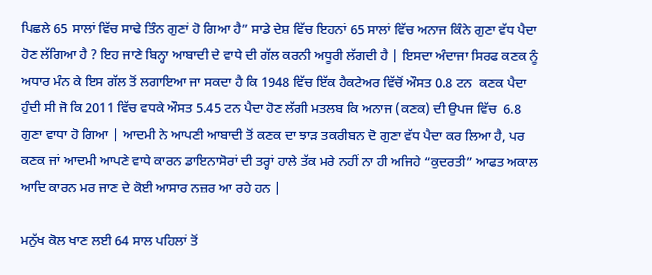ਪਿਛਲੇ 65 ਸਾਲਾਂ ਵਿੱਚ ਸਾਢੇ ਤਿੰਨ ਗੁਣਾਂ ਹੋ ਗਿਆ ਹੈ” ਸਾਡੇ ਦੇਸ਼ ਵਿੱਚ ਇਹਨਾਂ 65 ਸਾਲਾਂ ਵਿੱਚ ਅਨਾਜ ਕਿੰਨੇ ਗੁਣਾ ਵੱਧ ਪੈਦਾ ਹੋਣ ਲੱਗਿਆ ਹੈ ? ਇਹ ਜਾਣੇ ਬਿਨ੍ਹਾ ਆਬਾਦੀ ਦੇ ਵਾਧੇ ਦੀ ਗੱਲ ਕਰਨੀ ਅਧੂਰੀ ਲੱਗਦੀ ਹੈ | ਇਸਦਾ ਅੰਦਾਜਾ ਸਿਰਫ ਕਣਕ ਨੂੰ ਅਧਾਰ ਮੰਨ ਕੇ ਇਸ ਗੱਲ ਤੋਂ ਲਗਾਇਆ ਜਾ ਸਕਦਾ ਹੈ ਕਿ 1948 ਵਿੱਚ ਇੱਕ ਹੈਕਟੇਅਰ ਵਿੱਚੋਂ ਔਸਤ 0.8 ਟਨ  ਕਣਕ ਪੈਦਾ ਹੁੰਦੀ ਸੀ ਜੋ ਕਿ 2011 ਵਿੱਚ ਵਧਕੇ ਔਸਤ 5.45 ਟਨ ਪੈਦਾ ਹੋਣ ਲੱਗੀ ਮਤਲਬ ਕਿ ਅਨਾਜ (ਕਣਕ) ਦੀ ਉਪਜ ਵਿੱਚ  6.8 ਗੁਣਾ ਵਾਧਾ ਹੋ ਗਿਆ | ਆਦਮੀ ਨੇ ਆਪਣੀ ਆਬਾਦੀ ਤੋਂ ਕਣਕ ਦਾ ਝਾੜ ਤਕਰੀਬਨ ਦੋ ਗੁਣਾ ਵੱਧ ਪੈਦਾ ਕਰ ਲਿਆ ਹੈ, ਪਰ ਕਣਕ ਜਾਂ ਆਦਮੀ ਆਪਣੇ ਵਾਧੇ ਕਾਰਨ ਡਾਇਨਾਸੋਰਾਂ ਦੀ ਤਰ੍ਹਾਂ ਹਾਲੇ ਤੱਕ ਮਰੇ ਨਹੀਂ ਨਾ ਹੀ ਅਜਿਹੇ “ਕੁਦਰਤੀ” ਆਫਤ ਅਕਾਲ ਆਦਿ ਕਾਰਨ ਮਰ ਜਾਣ ਦੇ ਕੋਈ ਆਸਾਰ ਨਜ਼ਰ ਆ ਰਹੇ ਹਨ |

ਮਨੁੱਖ ਕੋਲ ਖਾਣ ਲਈ 64 ਸਾਲ ਪਹਿਲਾਂ ਤੋਂ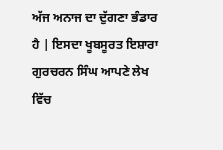ਅੱਜ ਅਨਾਜ ਦਾ ਦੁੱਗਣਾ ਭੰਡਾਰ ਹੈ | ਇਸਦਾ ਖੂਬਸੂਰਤ ਇਸ਼ਾਰਾ ਗੁਰਚਰਨ ਸਿੰਘ ਆਪਣੇ ਲੇਖ ਵਿੱਚ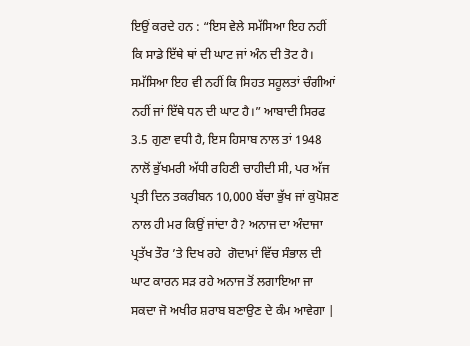ਇਉਂ ਕਰਦੇ ਹਨ : “ਇਸ ਵੇਲੇ ਸਮੱਸਿਆ ਇਹ ਨਹੀਂ ਕਿ ਸਾਡੇ ਇੱਥੇ ਥਾਂ ਦੀ ਘਾਟ ਜਾਂ ਅੰਨ ਦੀ ਤੋਟ ਹੈ। ਸਮੱਸਿਆ ਇਹ ਵੀ ਨਹੀਂ ਕਿ ਸਿਹਤ ਸਹੂਲਤਾਂ ਚੰਗੀਆਂ ਨਹੀਂ ਜਾਂ ਇੱਥੇ ਧਨ ਦੀ ਘਾਟ ਹੈ।” ਆਬਾਦੀ ਸਿਰਫ 3.5 ਗੁਣਾ ਵਧੀ ਹੈ, ਇਸ ਹਿਸਾਬ ਨਾਲ ਤਾਂ 1948 ਨਾਲੋਂ ਭੁੱਖਮਰੀ ਅੱਧੀ ਰਹਿਣੀ ਚਾਹੀਦੀ ਸੀ, ਪਰ ਅੱਜ ਪ੍ਰਤੀ ਦਿਨ ਤਕਰੀਬਨ 10,000 ਬੱਚਾ ਭੁੱਖ ਜਾਂ ਕੁਪੋਸ਼ਣ ਨਾਲ ਹੀ ਮਰ ਕਿਉਂ ਜਾਂਦਾ ਹੈ? ਅਨਾਜ ਦਾ ਅੰਦਾਜਾ ਪ੍ਰਤੱਖ ਤੌਰ ’ਤੇ ਦਿਖ ਰਹੇ  ਗੋਦਾਮਾਂ ਵਿੱਚ ਸੰਭਾਲ ਦੀ ਘਾਟ ਕਾਰਨ ਸੜ ਰਹੇ ਅਨਾਜ ਤੋਂ ਲਗਾਇਆ ਜਾ ਸਕਦਾ ਜੋ ਅਖੀਰ ਸ਼ਰਾਬ ਬਣਾਉਣ ਦੇ ਕੰਮ ਆਵੇਗਾ |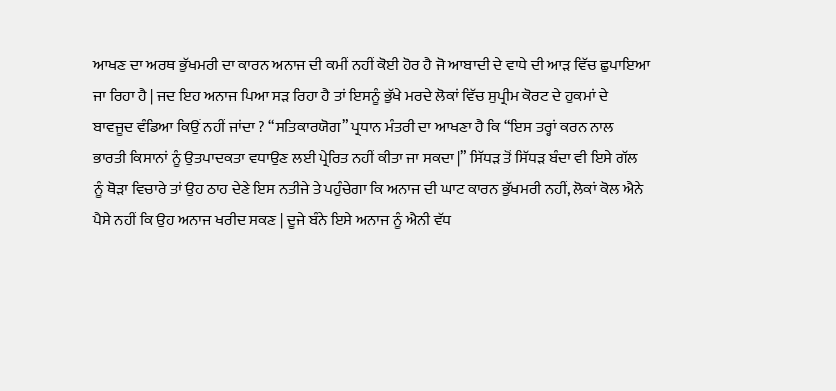ਆਖਣ ਦਾ ਅਰਥ ਭੁੱਖਮਰੀ ਦਾ ਕਾਰਨ ਅਨਾਜ ਦੀ ਕਮੀਂ ਨਹੀਂ ਕੋਈ ਹੋਰ ਹੈ ਜੋ ਆਬਾਦੀ ਦੇ ਵਾਧੇ ਦੀ ਆੜ ਵਿੱਚ ਛੁਪਾਇਆ ਜਾ ਰਿਹਾ ਹੈ | ਜਦ ਇਹ ਅਨਾਜ ਪਿਆ ਸੜ ਰਿਹਾ ਹੈ ਤਾਂ ਇਸਨੂੰ ਭੁੱਖੇ ਮਰਦੇ ਲੋਕਾਂ ਵਿੱਚ ਸੁਪ੍ਰੀਮ ਕੋਰਟ ਦੇ ਹੁਕਮਾਂ ਦੇ ਬਾਵਜੂਦ ਵੰਡਿਆ ਕਿਉਂ ਨਹੀਂ ਜਾਂਦਾ ? “ਸਤਿਕਾਰਯੋਗ” ਪ੍ਰਧਾਨ ਮੰਤਰੀ ਦਾ ਆਖਣਾ ਹੈ ਕਿ “ਇਸ ਤਰ੍ਹਾਂ ਕਰਨ ਨਾਲ ਭਾਰਤੀ ਕਿਸਾਨਾਂ ਨੂੰ ਉਤਪਾਦਕਤਾ ਵਧਾਉਣ ਲਈ ਪ੍ਰੇਰਿਤ ਨਹੀਂ ਕੀਤਾ ਜਾ ਸਕਦਾ |” ਸਿੱਧੜ ਤੋਂ ਸਿੱਧੜ ਬੰਦਾ ਵੀ ਇਸੇ ਗੱਲ ਨੂੰ ਥੋੜਾ ਵਿਚਾਰੇ ਤਾਂ ਉਹ ਠਾਹ ਦੇਣੇ ਇਸ ਨਤੀਜੇ ਤੇ ਪਹੁੰਚੇਗਾ ਕਿ ਅਨਾਜ ਦੀ ਘਾਟ ਕਾਰਨ ਭੁੱਖਮਰੀ ਨਹੀਂ, ਲੋਕਾਂ ਕੋਲ ਐਨੇ ਪੈਸੇ ਨਹੀਂ ਕਿ ਉਹ ਅਨਾਜ ਖਰੀਦ ਸਕਣ | ਦੂਜੇ ਬੰਨੇ ਇਸੇ ਅਨਾਜ ਨੂੰ ਐਨੀ ਵੱਧ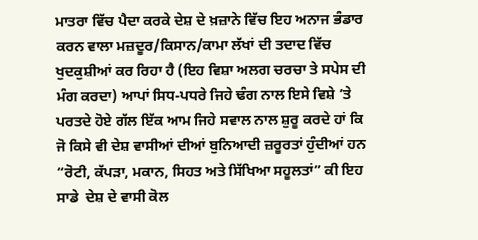ਮਾਤਰਾ ਵਿੱਚ ਪੈਦਾ ਕਰਕੇ ਦੇਸ਼ ਦੇ ਖ਼ਜ਼ਾਨੇ ਵਿੱਚ ਇਹ ਅਨਾਜ ਭੰਡਾਰ ਕਰਨ ਵਾਲਾ ਮਜ਼ਦੂਰ/ਕਿਸਾਨ/ਕਾਮਾ ਲੱਖਾਂ ਦੀ ਤਦਾਦ ਵਿੱਚ ਖੁਦਕੁਸ਼ੀਆਂ ਕਰ ਰਿਹਾ ਹੈ (ਇਹ ਵਿਸ਼ਾ ਅਲਗ ਚਰਚਾ ਤੇ ਸਪੇਸ ਦੀ ਮੰਗ ਕਰਦਾ) ਆਪਾਂ ਸਿਧ-ਪਧਰੇ ਜਿਹੇ ਢੰਗ ਨਾਲ ਇਸੇ ਵਿਸ਼ੇ ’ਤੇ ਪਰਤਦੇ ਹੋਏ ਗੱਲ ਇੱਕ ਆਮ ਜਿਹੇ ਸਵਾਲ ਨਾਲ ਸ਼ੁਰੂ ਕਰਦੇ ਹਾਂ ਕਿ ਜੋ ਕਿਸੇ ਵੀ ਦੇਸ਼ ਵਾਸੀਆਂ ਦੀਆਂ ਬੁਨਿਆਦੀ ਜ਼ਰੂਰਤਾਂ ਹੁੰਦੀਆਂ ਹਨ “ਰੋਟੀ, ਕੱਪੜਾ, ਮਕਾਨ, ਸਿਹਤ ਅਤੇ ਸਿੱਖਿਆ ਸਹੂਲਤਾਂ” ਕੀ ਇਹ ਸਾਡੇ  ਦੇਸ਼ ਦੇ ਵਾਸੀ ਕੋਲ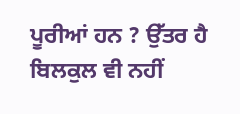ਪੂਰੀਆਂ ਹਨ ? ਉੱਤਰ ਹੈ ਬਿਲਕੁਲ ਵੀ ਨਹੀਂ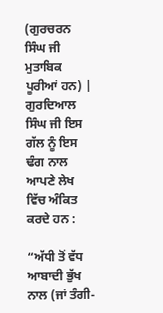(ਗੁਰਚਰਨ ਸਿੰਘ ਜੀ ਮੁਤਾਬਿਕ ਪੂਰੀਆਂ ਹਨ) | ਗੁਰਦਿਆਲ ਸਿੰਘ ਜੀ ਇਸ ਗੱਲ ਨੂੰ ਇਸ ਢੰਗ ਨਾਲ ਆਪਣੇ ਲੇਖ ਵਿੱਚ ਅੰਕਿਤ ਕਰਦੇ ਹਨ :

“ਅੱਧੀ ਤੋਂ ਵੱਧ ਆਬਾਦੀ ਭੁੱਖ ਨਾਲ (ਜਾਂ ਤੰਗੀ-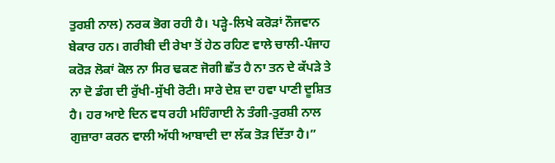ਤੁਰਸ਼ੀ ਨਾਲ) ਨਰਕ ਭੋਗ ਰਹੀ ਹੈ। ਪੜ੍ਹੇ-ਲਿਖੇ ਕਰੋੜਾਂ ਨੌਜਵਾਨ ਬੇਕਾਰ ਹਨ। ਗਰੀਬੀ ਦੀ ਰੇਖਾ ਤੋਂ ਹੇਠ ਰਹਿਣ ਵਾਲੇ ਚਾਲੀ-ਪੰਜਾਹ ਕਰੋੜ ਲੋਕਾਂ ਕੋਲ ਨਾ ਸਿਰ ਢਕਣ ਜੋਗੀ ਛੱਤ ਹੈ ਨਾ ਤਨ ਦੇ ਕੱਪੜੇ ਤੇ ਨਾ ਦੋ ਡੰਗ ਦੀ ਰੁੱਖੀ-ਸੁੱਖੀ ਰੋਟੀ। ਸਾਰੇ ਦੇਸ਼ ਦਾ ਹਵਾ ਪਾਣੀ ਦੂਸ਼ਿਤ ਹੈ। ਹਰ ਆਏ ਦਿਨ ਵਧ ਰਹੀ ਮਹਿੰਗਾਈ ਨੇ ਤੰਗੀ-ਤੁਰਸ਼ੀ ਨਾਲ ਗੁਜ਼ਾਰਾ ਕਰਨ ਵਾਲੀ ਅੱਧੀ ਆਬਾਦੀ ਦਾ ਲੱਕ ਤੋੜ ਦਿੱਤਾ ਹੈ।”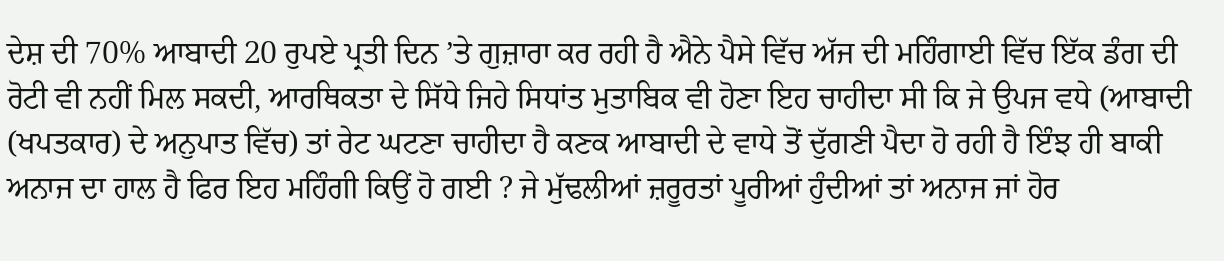ਦੇਸ਼ ਦੀ 70% ਆਬਾਦੀ 20 ਰੁਪਏ ਪ੍ਰਤੀ ਦਿਨ ’ਤੇ ਗੁਜ਼ਾਰਾ ਕਰ ਰਹੀ ਹੈ ਐਨੇ ਪੈਸੇ ਵਿੱਚ ਅੱਜ ਦੀ ਮਹਿੰਗਾਈ ਵਿੱਚ ਇੱਕ ਡੰਗ ਦੀ ਰੋਟੀ ਵੀ ਨਹੀਂ ਮਿਲ ਸਕਦੀ, ਆਰਥਿਕਤਾ ਦੇ ਸਿੱਧੇ ਜਿਹੇ ਸਿਧਾਂਤ ਮੁਤਾਬਿਕ ਵੀ ਹੋਣਾ ਇਹ ਚਾਹੀਦਾ ਸੀ ਕਿ ਜੇ ਉਪਜ ਵਧੇ (ਆਬਾਦੀ (ਖਪਤਕਾਰ) ਦੇ ਅਨੁਪਾਤ ਵਿੱਚ) ਤਾਂ ਰੇਟ ਘਟਣਾ ਚਾਹੀਦਾ ਹੈ ਕਣਕ ਆਬਾਦੀ ਦੇ ਵਾਧੇ ਤੋਂ ਦੁੱਗਣੀ ਪੈਦਾ ਹੋ ਰਹੀ ਹੈ ਇੰਝ ਹੀ ਬਾਕੀ ਅਨਾਜ ਦਾ ਹਾਲ ਹੈ ਫਿਰ ਇਹ ਮਹਿੰਗੀ ਕਿਉਂ ਹੋ ਗਈ ? ਜੇ ਮੁੱਢਲੀਆਂ ਜ਼ਰੂਰਤਾਂ ਪੂਰੀਆਂ ਹੁੰਦੀਆਂ ਤਾਂ ਅਨਾਜ ਜਾਂ ਹੋਰ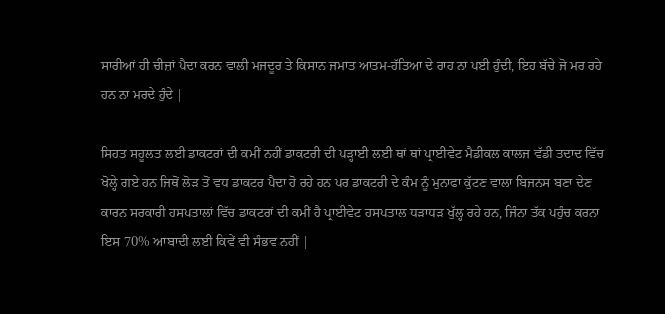ਸਾਰੀਆਂ ਹੀ ਚੀਜ਼ਾਂ ਪੈਦਾ ਕਰਨ ਵਾਲੀ ਮਜਦੂਰ ਤੇ ਕਿਸਾਨ ਜਮਾਤ ਆਤਮ-ਹੱਤਿਆ ਦੇ ਰਾਹ ਨਾ ਪਈ ਹੁੰਦੀ, ਇਹ ਬੱਚੇ ਜੋ ਮਰ ਰਹੇ ਹਨ ਨਾ ਮਰਦੇ ਹੁੰਦੇ |

ਸਿਹਤ ਸਹੂਲਤ ਲਈ ਡਾਕਟਰਾਂ ਦੀ ਕਮੀਂ ਨਹੀਂ ਡਾਕਟਰੀ ਦੀ ਪੜ੍ਹਾਈ ਲਈ ਥਾਂ ਥਾਂ ਪ੍ਰਾਈਵੇਟ ਮੈਡੀਕਲ ਕਾਲਜ ਵੱਡੀ ਤਦਾਦ ਵਿੱਚ ਖੋਲ੍ਹੇ ਗਏ ਹਨ ਜਿਥੋਂ ਲੋੜ ਤੋਂ ਵਧ ਡਾਕਟਰ ਪੈਦਾ ਹੋ ਰਹੇ ਹਨ ਪਰ ਡਾਕਟਰੀ ਦੇ ਕੰਮ ਨੂੰ ਮੁਨਾਫਾ ਕੁੱਟਣ ਵਾਲਾ ਬਿਜਨਸ ਬਣਾ ਦੇਣ ਕਾਰਨ ਸਰਕਾਰੀ ਹਸਪਤਾਲਾਂ ਵਿੱਚ ਡਾਕਟਰਾਂ ਦੀ ਕਮੀਂ ਹੈ ਪ੍ਰਾਈਵੇਟ ਹਸਪਤਾਲ ਧੜਾਧੜ ਖੁੱਲ੍ਹ ਰਹੇ ਹਨ, ਜਿੰਨਾ ਤੱਕ ਪਹੁੰਚ ਕਰਨਾ ਇਸ 70% ਆਬਾਦੀ ਲਈ ਕਿਵੇਂ ਵੀ ਸੰਭਵ ਨਹੀਂ |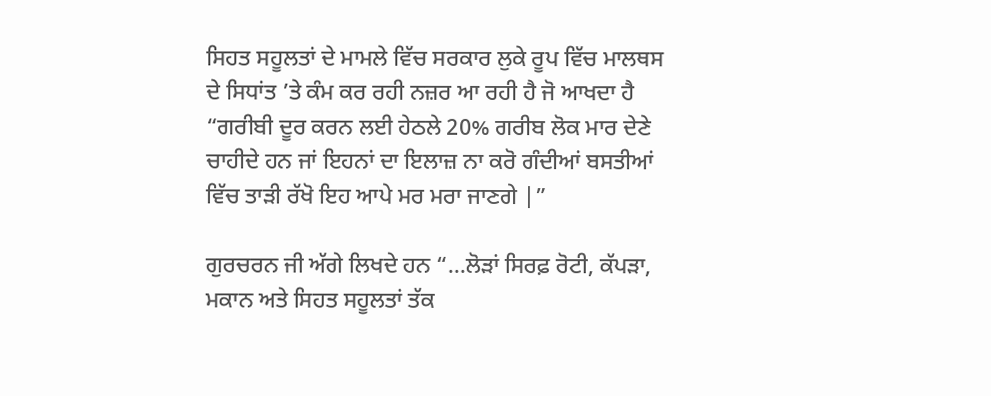ਸਿਹਤ ਸਹੂਲਤਾਂ ਦੇ ਮਾਮਲੇ ਵਿੱਚ ਸਰਕਾਰ ਲੁਕੇ ਰੂਪ ਵਿੱਚ ਮਾਲਥਸ ਦੇ ਸਿਧਾਂਤ ’ਤੇ ਕੰਮ ਕਰ ਰਹੀ ਨਜ਼ਰ ਆ ਰਹੀ ਹੈ ਜੋ ਆਖਦਾ ਹੈ “ਗਰੀਬੀ ਦੂਰ ਕਰਨ ਲਈ ਹੇਠਲੇ 20% ਗਰੀਬ ਲੋਕ ਮਾਰ ਦੇਣੇ ਚਾਹੀਦੇ ਹਨ ਜਾਂ ਇਹਨਾਂ ਦਾ ਇਲਾਜ਼ ਨਾ ਕਰੋ ਗੰਦੀਆਂ ਬਸਤੀਆਂ ਵਿੱਚ ਤਾੜੀ ਰੱਖੋ ਇਹ ਆਪੇ ਮਰ ਮਰਾ ਜਾਣਗੇ |”

ਗੁਰਚਰਨ ਜੀ ਅੱਗੇ ਲਿਖਦੇ ਹਨ “…ਲੋੜਾਂ ਸਿਰਫ਼ ਰੋਟੀ, ਕੱਪੜਾ, ਮਕਾਨ ਅਤੇ ਸਿਹਤ ਸਹੂਲਤਾਂ ਤੱਕ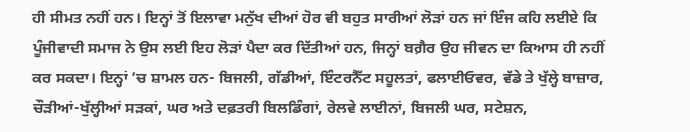ਹੀ ਸੀਮਤ ਨਹੀਂ ਹਨ। ਇਨ੍ਹਾਂ ਤੋਂ ਇਲਾਵਾ ਮਨੁੱਖ ਦੀਆਂ ਹੋਰ ਵੀ ਬਹੁਤ ਸਾਰੀਆਂ ਲੋੜਾਂ ਹਨ ਜਾਂ ਇੰਜ ਕਹਿ ਲਈਏ ਕਿ ਪੂੰਜੀਵਾਦੀ ਸਮਾਜ ਨੇ ਉਸ ਲਈ ਇਹ ਲੋੜਾਂ ਪੈਦਾ ਕਰ ਦਿੱਤੀਆਂ ਹਨ, ਜਿਨ੍ਹਾਂ ਬਗ਼ੈਰ ਉਹ ਜੀਵਨ ਦਾ ਕਿਆਸ ਹੀ ਨਹੀਂ ਕਰ ਸਕਦਾ। ਇਨ੍ਹਾਂ ’ਚ ਸ਼ਾਮਲ ਹਨ- ਬਿਜਲੀ, ਗੱਡੀਆਂ, ਇੰਟਰਨੈੱਟ ਸਹੂਲਤਾਂ, ਫਲਾਈਓਵਰ, ਵੱਡੇ ਤੇ ਖੁੱਲ੍ਹੇ ਬਾਜ਼ਾਰ, ਚੌੜੀਆਂ-ਖੁੱਲ੍ਹੀਆਂ ਸੜਕਾਂ, ਘਰ ਅਤੇ ਦਫ਼ਤਰੀ ਬਿਲਡਿੰਗਾਂ, ਰੇਲਵੇ ਲਾਈਨਾਂ, ਬਿਜਲੀ ਘਰ, ਸਟੇਸ਼ਨ,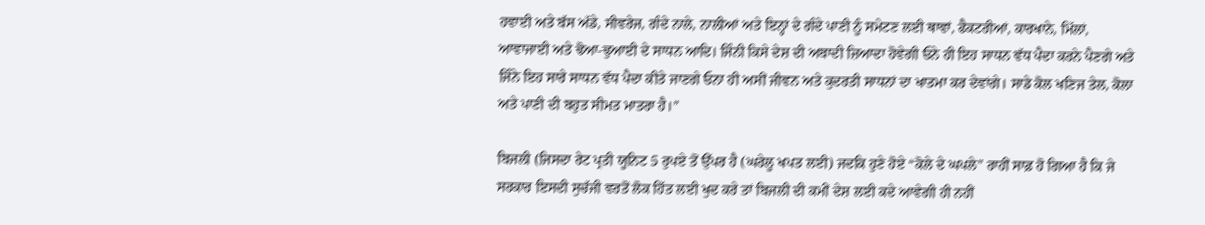ਹਵਾਈ ਅਤੇ ਬੱਸ ਅੱਡੇ, ਸੀਵਰੇਜ, ਗੰਦੇ ਨਾਲੇ, ਨਾਲੀਆਂ ਅਤੇ ਇਨ੍ਹਾਂ ਦੇ ਗੰਦੇ ਪਾਣੀ ਨੂੰ ਸਮੇਟਣ ਲਈ ਥਾਵਾਂ, ਫੈਕਟਰੀਆਂ, ਕਾਰਖਾਨੇ, ਮਿੱਲਾਂ, ਆਵਾਜਾਈ ਅਤੇ ਢੋਆ-ਢੁਆਈ ਦੇ ਸਾਧਨ ਆਦਿ। ਜਿੰਨੀ ਕਿਸੇ ਦੇਸ਼ ਦੀ ਅਬਾਦੀ ਜ਼ਿਆਦਾ ਹੋਵੇਗੀ ਓਨੇ ਹੀ ਇਹ ਸਾਧਨ ਵੱਧ ਪੈਦਾ ਕਰਨੇ ਪੈਣਗੇ ਅਤੇ ਜਿੰਨੇ ਇਹ ਸਾਰੇ ਸਾਧਨ ਵੱਧ ਪੈਦਾ ਕੀਤੇ ਜਾਣਗੇ ਓਨਾ ਹੀ ਅਸੀਂ ਜੀਵਨ ਅਤੇ ਕੁਦਰਤੀ ਸਾਧਨਾਂ ਦਾ ਖਾਤਮਾ ਕਰ ਦੇਵਾਂਗੇ। ਸਾਡੇ ਕੋਲ ਖਣਿਜ ਤੇਲ, ਕੋਲਾ ਅਤੇ ਪਾਣੀ ਦੀ ਬਹੁਤ ਸੀਮਤ ਮਾਤਰਾ ਹੈ।”

ਬਿਜਲੀ (ਜਿਸਦਾ ਰੇਟ ਪ੍ਰਤੀ ਯੂਨਿਟ 5 ਰੁਪਏ ਤੋਂ ਉੱਪਰ ਹੈ (ਘਰੇਲੂ ਖਪਤ ਲਈ) ਜਦਕਿ ਹੁਣੇ ਹੋਏ “ਕੋਲੇ ਦੇ ਘਪਲੇ” ਰਾਹੀਂ ਸਾਫ਼ ਹੋ ਗਿਆ ਹੈ ਕਿ ਜੇ ਸਰਕਾਰ ਇਸਦੀ ਸੁਚੱਜੀ ਵਰਤੋਂ ਲੋਕ ਹਿੱਤ ਲਈ ਖੁਦ ਕਰੇ ਤਾਂ ਬਿਜਲੀ ਦੀ ਕਮੀਂ ਦੇਸ਼ ਲਈ ਕਦੇ ਆਵੇਗੀ ਹੀ ਨਹੀਂ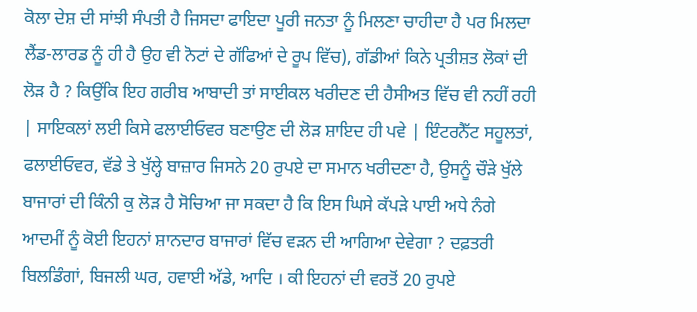ਕੋਲਾ ਦੇਸ਼ ਦੀ ਸਾਂਝੀ ਸੰਪਤੀ ਹੈ ਜਿਸਦਾ ਫਾਇਦਾ ਪੂਰੀ ਜਨਤਾ ਨੂੰ ਮਿਲਣਾ ਚਾਹੀਦਾ ਹੈ ਪਰ ਮਿਲਦਾ ਲੈਂਡ-ਲਾਰਡ ਨੂੰ ਹੀ ਹੈ ਉਹ ਵੀ ਨੋਟਾਂ ਦੇ ਗੱਫਿਆਂ ਦੇ ਰੂਪ ਵਿੱਚ), ਗੱਡੀਆਂ ਕਿਨੇ ਪ੍ਰਤੀਸ਼ਤ ਲੋਕਾਂ ਦੀ ਲੋੜ ਹੈ ? ਕਿਉਂਕਿ ਇਹ ਗਰੀਬ ਆਬਾਦੀ ਤਾਂ ਸਾਈਕਲ ਖਰੀਦਣ ਦੀ ਹੈਸੀਅਤ ਵਿੱਚ ਵੀ ਨਹੀਂ ਰਹੀ | ਸਾਇਕਲਾਂ ਲਈ ਕਿਸੇ ਫਲਾਈਓਵਰ ਬਣਾਉਣ ਦੀ ਲੋੜ ਸ਼ਾਇਦ ਹੀ ਪਵੇ | ਇੰਟਰਨੈੱਟ ਸਹੂਲਤਾਂ, ਫਲਾਈਓਵਰ, ਵੱਡੇ ਤੇ ਖੁੱਲ੍ਹੇ ਬਾਜ਼ਾਰ ਜਿਸਨੇ 20 ਰੁਪਏ ਦਾ ਸਮਾਨ ਖਰੀਦਣਾ ਹੈ, ਉਸਨੂੰ ਚੌੜੇ ਖੁੱਲੇ ਬਾਜਾਰਾਂ ਦੀ ਕਿੰਨੀ ਕੁ ਲੋੜ ਹੈ ਸੋਚਿਆ ਜਾ ਸਕਦਾ ਹੈ ਕਿ ਇਸ ਘਿਸੇ ਕੱਪੜੇ ਪਾਈ ਅਧੇ ਨੰਗੇ ਆਦਮੀਂ ਨੂੰ ਕੋਈ ਇਹਨਾਂ ਸ਼ਾਨਦਾਰ ਬਾਜਾਰਾਂ ਵਿੱਚ ਵੜਨ ਦੀ ਆਗਿਆ ਦੇਵੇਗਾ ? ਦਫ਼ਤਰੀ ਬਿਲਡਿੰਗਾਂ, ਬਿਜਲੀ ਘਰ, ਹਵਾਈ ਅੱਡੇ, ਆਦਿ । ਕੀ ਇਹਨਾਂ ਦੀ ਵਰਤੋਂ 20 ਰੁਪਏ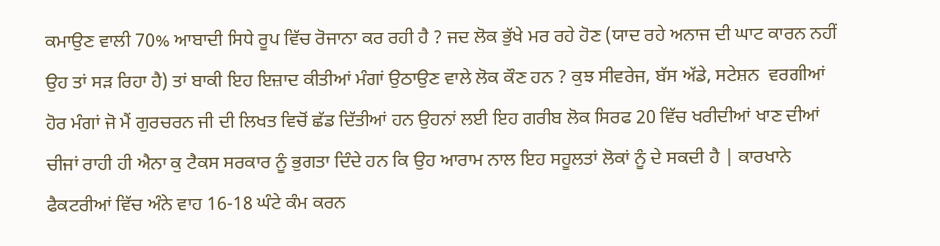ਕਮਾਉਣ ਵਾਲੀ 70% ਆਬਾਦੀ ਸਿਧੇ ਰੂਪ ਵਿੱਚ ਰੋਜਾਨਾ ਕਰ ਰਹੀ ਹੈ ? ਜਦ ਲੋਕ ਭੁੱਖੇ ਮਰ ਰਹੇ ਹੋਣ (ਯਾਦ ਰਹੇ ਅਨਾਜ ਦੀ ਘਾਟ ਕਾਰਨ ਨਹੀਂ ਉਹ ਤਾਂ ਸੜ ਰਿਹਾ ਹੈ) ਤਾਂ ਬਾਕੀ ਇਹ ਇਜ਼ਾਦ ਕੀਤੀਆਂ ਮੰਗਾਂ ਉਠਾਉਣ ਵਾਲੇ ਲੋਕ ਕੌਣ ਹਨ ? ਕੁਝ ਸੀਵਰੇਜ, ਬੱਸ ਅੱਡੇ, ਸਟੇਸ਼ਨ  ਵਰਗੀਆਂ ਹੋਰ ਮੰਗਾਂ ਜੋ ਮੈਂ ਗੁਰਚਰਨ ਜੀ ਦੀ ਲਿਖਤ ਵਿਚੋਂ ਛੱਡ ਦਿੱਤੀਆਂ ਹਨ ਉਹਨਾਂ ਲਈ ਇਹ ਗਰੀਬ ਲੋਕ ਸਿਰਫ 20 ਵਿੱਚ ਖਰੀਦੀਆਂ ਖਾਣ ਦੀਆਂ ਚੀਜਾਂ ਰਾਹੀ ਹੀ ਐਨਾ ਕੁ ਟੈਕਸ ਸਰਕਾਰ ਨੂੰ ਭੁਗਤਾ ਦਿੰਦੇ ਹਨ ਕਿ ਉਹ ਆਰਾਮ ਨਾਲ ਇਹ ਸਹੂਲਤਾਂ ਲੋਕਾਂ ਨੂੰ ਦੇ ਸਕਦੀ ਹੈ | ਕਾਰਖਾਨੇ ਫੈਕਟਰੀਆਂ ਵਿੱਚ ਅੰਨੇ ਵਾਹ 16-18 ਘੰਟੇ ਕੰਮ ਕਰਨ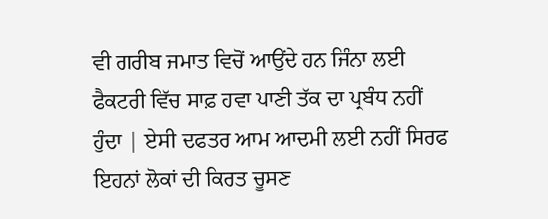ਵੀ ਗਰੀਬ ਜਮਾਤ ਵਿਚੋਂ ਆਉਂਦੇ ਹਨ ਜਿੰਨਾ ਲਈ ਫੈਕਟਰੀ ਵਿੱਚ ਸਾਫ਼ ਹਵਾ ਪਾਣੀ ਤੱਕ ਦਾ ਪ੍ਰਬੰਧ ਨਹੀਂ ਹੁੰਦਾ | ਏਸੀ ਦਫਤਰ ਆਮ ਆਦਮੀ ਲਈ ਨਹੀਂ ਸਿਰਫ ਇਹਨਾਂ ਲੋਕਾਂ ਦੀ ਕਿਰਤ ਚੂਸਣ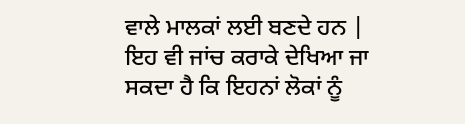ਵਾਲੇ ਮਾਲਕਾਂ ਲਈ ਬਣਦੇ ਹਨ | ਇਹ ਵੀ ਜਾਂਚ ਕਰਾਕੇ ਦੇਖਿਆ ਜਾ ਸਕਦਾ ਹੈ ਕਿ ਇਹਨਾਂ ਲੋਕਾਂ ਨੂੰ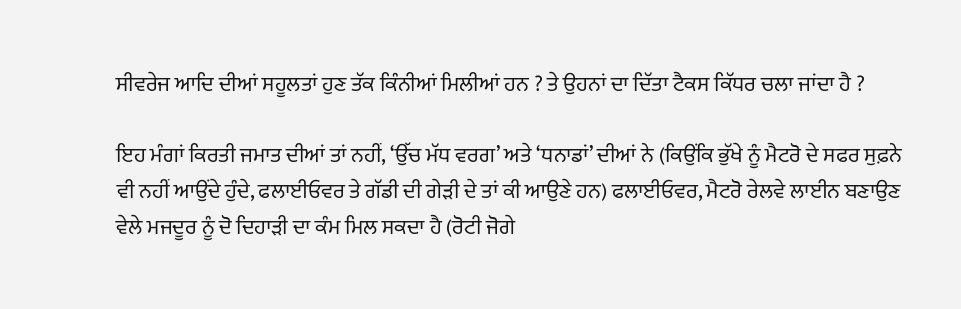ਸੀਵਰੇਜ ਆਦਿ ਦੀਆਂ ਸਹੂਲਤਾਂ ਹੁਣ ਤੱਕ ਕਿੰਨੀਆਂ ਮਿਲੀਆਂ ਹਨ ? ਤੇ ਉਹਨਾਂ ਦਾ ਦਿੱਤਾ ਟੈਕਸ ਕਿੱਧਰ ਚਲਾ ਜਾਂਦਾ ਹੈ ?

ਇਹ ਮੰਗਾਂ ਕਿਰਤੀ ਜਮਾਤ ਦੀਆਂ ਤਾਂ ਨਹੀਂ, ‘ਉੱਚ ਮੱਧ ਵਰਗ’ ਅਤੇ ‘ਧਨਾਡਾਂ’ ਦੀਆਂ ਨੇ (ਕਿਉਂਕਿ ਭੁੱਖੇ ਨੂੰ ਮੈਟਰੋ ਦੇ ਸਫਰ ਸੁਫ਼ਨੇ ਵੀ ਨਹੀਂ ਆਉਂਦੇ ਹੁੰਦੇ, ਫਲਾਈਓਵਰ ਤੇ ਗੱਡੀ ਦੀ ਗੇੜੀ ਦੇ ਤਾਂ ਕੀ ਆਉਣੇ ਹਨ) ਫਲਾਈਓਵਰ, ਮੈਟਰੋ ਰੇਲਵੇ ਲਾਈਨ ਬਣਾਉਣ ਵੇਲੇ ਮਜਦੂਰ ਨੂੰ ਦੋ ਦਿਹਾੜੀ ਦਾ ਕੰਮ ਮਿਲ ਸਕਦਾ ਹੈ (ਰੋਟੀ ਜੋਗੇ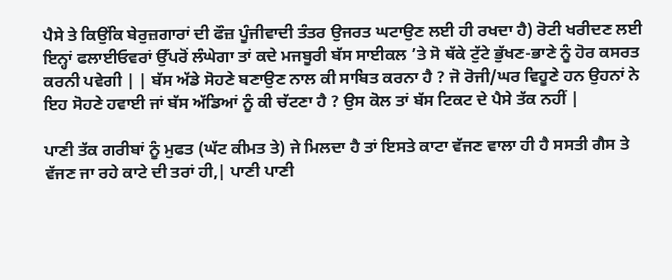ਪੈਸੇ ਤੇ ਕਿਉਂਕਿ ਬੇਰੁਜ਼ਗਾਰਾਂ ਦੀ ਫੌਜ਼ ਪੂੰਜੀਵਾਦੀ ਤੰਤਰ ਉਜਰਤ ਘਟਾਉਣ ਲਈ ਹੀ ਰਖਦਾ ਹੈ) ਰੋਟੀ ਖਰੀਦਣ ਲਈ ਇਨ੍ਹਾਂ ਫਲਾਈਓਵਰਾਂ ਉੱਪਰੋਂ ਲੰਘੇਗਾ ਤਾਂ ਕਦੇ ਮਜਬੂਰੀ ਬੱਸ ਸਾਈਕਲ ’ਤੇ ਸੋ ਥੱਕੇ ਟੁੱਟੇ ਭੁੱਖਣ-ਭਾਣੇ ਨੂੰ ਹੋਰ ਕਸਰਤ ਕਰਨੀ ਪਵੇਗੀ | | ਬੱਸ ਅੱਡੇ ਸੋਹਣੇ ਬਣਾਉਣ ਨਾਲ ਕੀ ਸਾਬਿਤ ਕਰਨਾ ਹੈ ? ਜੋ ਰੋਜੀ/ਘਰ ਵਿਹੂਣੇ ਹਨ ਉਹਨਾਂ ਨੇ ਇਹ ਸੋਹਣੇ ਹਵਾਈ ਜਾਂ ਬੱਸ ਅੱਡਿਆਂ ਨੂੰ ਕੀ ਚੱਟਣਾ ਹੈ ? ਉਸ ਕੋਲ ਤਾਂ ਬੱਸ ਟਿਕਟ ਦੇ ਪੈਸੇ ਤੱਕ ਨਹੀਂ |

ਪਾਣੀ ਤੱਕ ਗਰੀਬਾਂ ਨੂੰ ਮੁਫਤ (ਘੱਟ ਕੀਮਤ ਤੇ) ਜੇ ਮਿਲਦਾ ਹੈ ਤਾਂ ਇਸਤੇ ਕਾਟਾ ਵੱਜਣ ਵਾਲਾ ਹੀ ਹੈ ਸਸਤੀ ਗੈਸ ਤੇ ਵੱਜਣ ਜਾ ਰਹੇ ਕਾਟੇ ਦੀ ਤਰਾਂ ਹੀ,| ਪਾਣੀ ਪਾਣੀ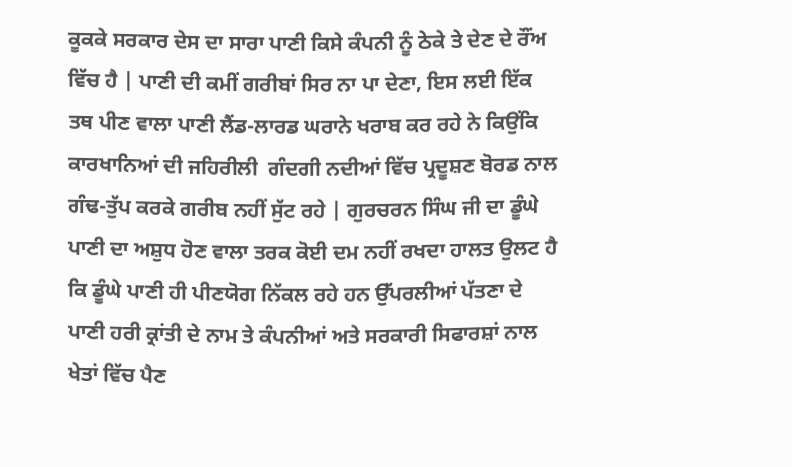ਕੂਕਕੇ ਸਰਕਾਰ ਦੇਸ ਦਾ ਸਾਰਾ ਪਾਣੀ ਕਿਸੇ ਕੰਪਨੀ ਨੂੰ ਠੇਕੇ ਤੇ ਦੇਣ ਦੇ ਰੌਂਅ ਵਿੱਚ ਹੈ | ਪਾਣੀ ਦੀ ਕਮੀਂ ਗਰੀਬਾਂ ਸਿਰ ਨਾ ਪਾ ਦੇਣਾ, ਇਸ ਲਈ ਇੱਕ ਤਥ ਪੀਣ ਵਾਲਾ ਪਾਣੀ ਲੈਂਡ-ਲਾਰਡ ਘਰਾਨੇ ਖਰਾਬ ਕਰ ਰਹੇ ਨੇ ਕਿਉਂਕਿ ਕਾਰਖਾਨਿਆਂ ਦੀ ਜਹਿਰੀਲੀ  ਗੰਦਗੀ ਨਦੀਆਂ ਵਿੱਚ ਪ੍ਰਦੂਸ਼ਣ ਬੋਰਡ ਨਾਲ ਗੰਢ-ਤੁੱਪ ਕਰਕੇ ਗਰੀਬ ਨਹੀਂ ਸੁੱਟ ਰਹੇ | ਗੁਰਚਰਨ ਸਿੰਘ ਜੀ ਦਾ ਡੂੰਘੇ ਪਾਣੀ ਦਾ ਅਸ਼ੁਧ ਹੋਣ ਵਾਲਾ ਤਰਕ ਕੋਈ ਦਮ ਨਹੀਂ ਰਖਦਾ ਹਾਲਤ ਉਲਟ ਹੈ ਕਿ ਡੂੰਘੇ ਪਾਣੀ ਹੀ ਪੀਣਯੋਗ ਨਿੱਕਲ ਰਹੇ ਹਨ ਉੱਪਰਲੀਆਂ ਪੱਤਣਾ ਦੇ ਪਾਣੀ ਹਰੀ ਕ੍ਰਾਂਤੀ ਦੇ ਨਾਮ ਤੇ ਕੰਪਨੀਆਂ ਅਤੇ ਸਰਕਾਰੀ ਸਿਫਾਰਸ਼ਾਂ ਨਾਲ ਖੇਤਾਂ ਵਿੱਚ ਪੈਣ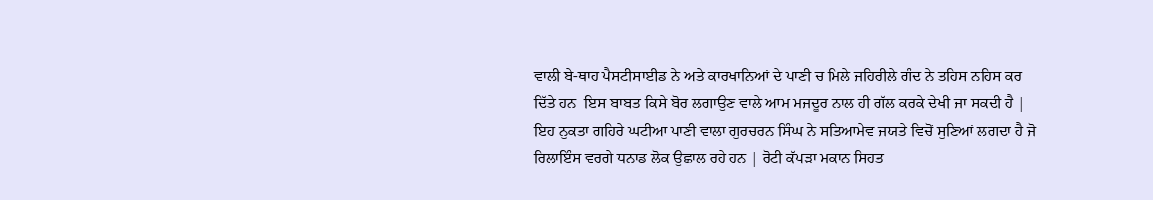ਵਾਲੀ ਬੇ-ਥਾਹ ਪੈਸਟੀਸਾਈਡ ਨੇ ਅਤੇ ਕਾਰਖਾਨਿਆਂ ਦੇ ਪਾਣੀ ਚ ਮਿਲੇ ਜਹਿਰੀਲੇ ਗੰਦ ਨੇ ਤਹਿਸ ਨਹਿਸ ਕਰ ਦਿੱਤੇ ਹਨ  ਇਸ ਬਾਬਤ ਕਿਸੇ ਬੋਰ ਲਗਾਉਣ ਵਾਲੇ ਆਮ ਮਜਦੂਰ ਨਾਲ ਹੀ ਗੱਲ ਕਰਕੇ ਦੇਖੀ ਜਾ ਸਕਦੀ ਹੈ | ਇਹ ਨੁਕਤਾ ਗਹਿਰੇ ਘਟੀਆ ਪਾਣੀ ਵਾਲਾ ਗੁਰਚਰਨ ਸਿੰਘ ਨੇ ਸਤਿਆਮੇਵ ਜਯਤੇ ਵਿਚੋਂ ਸੁਣਿਆਂ ਲਗਦਾ ਹੈ ਜੋ ਰਿਲਾਇੰਸ ਵਰਗੇ ਧਨਾਡ ਲੋਕ ਉਛਾਲ ਰਹੇ ਹਨ | ਰੋਟੀ ਕੱਪੜਾ ਮਕਾਨ ਸਿਹਤ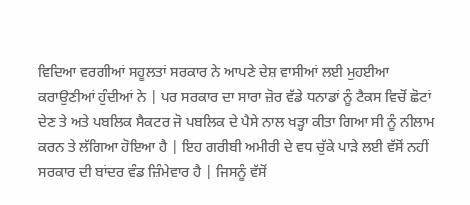ਵਿਦਿਆ ਵਰਗੀਆਂ ਸਹੂਲਤਾਂ ਸਰਕਾਰ ਨੇ ਆਪਣੇ ਦੇਸ਼ ਵਾਸੀਆਂ ਲਈ ਮੁਹਈਆ ਕਰਾਉਣੀਆਂ ਹੁੰਦੀਆਂ ਨੇ | ਪਰ ਸਰਕਾਰ ਦਾ ਸਾਰਾ ਜ਼ੋਰ ਵੱਡੇ ਧਨਾਡਾਂ ਨੂੰ ਟੈਕਸ ਵਿਚੋਂ ਛੋਟਾਂ ਦੇਣ ਤੇ ਅਤੇ ਪਬਲਿਕ ਸੈਕਟਰ ਜੋ ਪਬਲਿਕ ਦੇ ਪੈਸੇ ਨਾਲ ਖੜ੍ਹਾ ਕੀਤਾ ਗਿਆ ਸੀ ਨੂੰ ਨੀਲਾਮ ਕਰਨ ਤੇ ਲੱਗਿਆ ਹੋਇਆ ਹੈ | ਇਹ ਗਰੀਬੀ ਅਮੀਰੀ ਦੇ ਵਧ ਚੁੱਕੇ ਪਾੜੇ ਲਈ ਵੱਸੋਂ ਨਹੀਂ ਸਰਕਾਰ ਦੀ ਬਾਂਦਰ ਵੰਡ ਜ਼ਿੰਮੇਵਾਰ ਹੈ | ਜਿਸਨੂੰ ਵੱਸੋਂ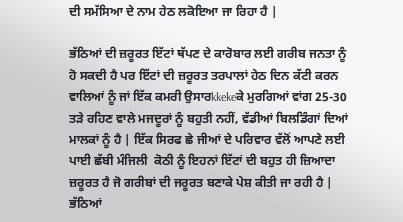ਦੀ ਸਮੱਸਿਆ ਦੇ ਨਾਮ ਹੇਠ ਲਕੋਇਆ ਜਾ ਰਿਹਾ ਹੈ |

ਭੱਠਿਆਂ ਦੀ ਜ਼ਰੂਰਤ ਇੱਟਾਂ ਥੱਪਣ ਦੇ ਕਾਰੋਬਾਰ ਲਈ ਗਰੀਬ ਜਨਤਾ ਨੂੰ ਹੋ ਸਕਦੀ ਹੈ ਪਰ ਇੱਟਾਂ ਦੀ ਜ਼ਰੂਰਤ ਤਰਪਾਲਾਂ ਹੇਠ ਦਿਨ ਕੱਟੀ ਕਰਨ ਵਾਲਿਆਂ ਨੂੰ ਜਾਂ ਇੱਕ ਕਮਰੀ ਉਸਾਰkkekeਕੇ ਮੁਰਗਿਆਂ ਵਾਂਗ 25-30 ਤੜੇ ਰਹਿਣ ਵਾਲੇ ਮਜਦੂਰਾਂ ਨੂੰ ਬਹੁਤੀ ਨਹੀਂ, ਵੱਡੀਆਂ ਬਿਲਡਿੰਗਾਂ ਦਿਆਂ ਮਾਲਕਾਂ ਨੂੰ ਹੈ | ਇੱਕ ਸਿਰਫ ਛੇ ਜੀਆਂ ਦੇ ਪਰਿਵਾਰ ਵੱਲੋਂ ਆਪਣੇ ਲਈ ਪਾਈ ਛੱਬੀ ਮੰਜਿਲੀ  ਕੋਠੀ ਨੂੰ ਇਹਨਾਂ ਇੱਟਾਂ ਦੀ ਬਹੁਤ ਹੀ ਜ਼ਿਆਦਾ ਜ਼ਰੂਰਤ ਹੈ ਜੋ ਗਰੀਬਾਂ ਦੀ ਜਰੂਰਤ ਬਣਾਕੇ ਪੇਸ਼ ਕੀਤੀ ਜਾ ਰਹੀ ਹੈ | ਭੱਠਿਆਂ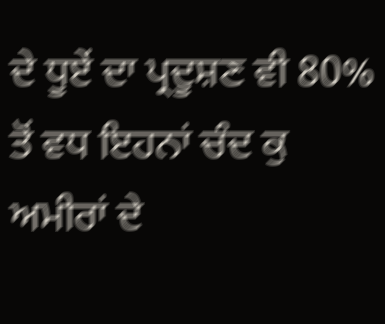ਦੇ ਧੂਏਂ ਦਾ ਪ੍ਰਦੂਸ਼ਣ ਵੀ 80% ਤੋਂ ਵਧ ਇਹਨਾਂ ਚੰਦ ਕੁ ਅਮੀਰਾਂ ਦੇ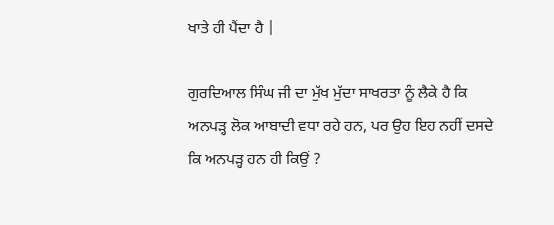ਖਾਤੇ ਹੀ ਪੈਂਦਾ ਹੈ |

ਗੁਰਦਿਆਲ ਸਿੰਘ ਜੀ ਦਾ ਮੁੱਖ ਮੁੱਦਾ ਸਾਖਰਤਾ ਨੂੰ ਲੈਕੇ ਹੈ ਕਿ ਅਨਪੜ੍ਹ ਲੋਕ ਆਬਾਦੀ ਵਧਾ ਰਹੇ ਹਨ, ਪਰ ਉਹ ਇਹ ਨਹੀਂ ਦਸਦੇ  ਕਿ ਅਨਪੜ੍ਹ ਹਨ ਹੀ ਕਿਉਂ ?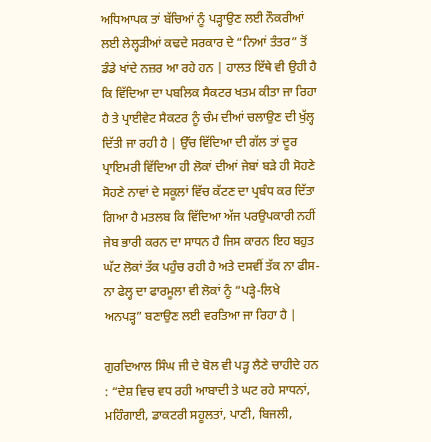ਅਧਿਆਪਕ ਤਾਂ ਬੱਚਿਆਂ ਨੂੰ ਪੜ੍ਹਾਉਣ ਲਈ ਨੌਕਰੀਆਂ ਲਈ ਲੇਲ੍ਹੜੀਆਂ ਕਢਦੇ ਸਰਕਾਰ ਦੇ “ਨਿਆਂ ਤੰਤਰ” ਤੋਂ ਡੰਡੇ ਖਾਂਦੇ ਨਜ਼ਰ ਆ ਰਹੇ ਹਨ | ਹਾਲਤ ਇੱਥੇ ਵੀ ਉਹੀ ਹੈ ਕਿ ਵਿੱਦਿਆ ਦਾ ਪਬਲਿਕ ਸੈਕਟਰ ਖਤਮ ਕੀਤਾ ਜਾ ਰਿਹਾ ਹੈ ਤੇ ਪ੍ਰਾਈਵੇਟ ਸੈਕਟਰ ਨੂੰ ਚੰਮ ਦੀਆਂ ਚਲਾਉਣ ਦੀ ਖੁੱਲ੍ਹ ਦਿੱਤੀ ਜਾ ਰਹੀ ਹੈ | ਉੱਚ ਵਿੱਦਿਆ ਦੀ ਗੱਲ ਤਾਂ ਦੂਰ ਪ੍ਰਾਇਮਰੀ ਵਿੱਦਿਆ ਹੀ ਲੋਕਾਂ ਦੀਆਂ ਜੇਬਾਂ ਬੜੇ ਹੀ ਸੋਹਣੇ ਸੋਹਣੇ ਨਾਵਾਂ ਦੇ ਸਕੂਲਾਂ ਵਿੱਚ ਕੱਟਣ ਦਾ ਪ੍ਰਬੰਧ ਕਰ ਦਿੱਤਾ ਗਿਆ ਹੈ ਮਤਲਬ ਕਿ ਵਿੱਦਿਆ ਅੱਜ ਪਰਉਪਕਾਰੀ ਨਹੀਂ ਜੇਬ ਭਾਰੀ ਕਰਨ ਦਾ ਸਾਧਨ ਹੈ ਜਿਸ ਕਾਰਨ ਇਹ ਬਹੁਤ ਘੱਟ ਲੋਕਾਂ ਤੱਕ ਪਹੁੰਚ ਰਹੀ ਹੈ ਅਤੇ ਦਸਵੀਂ ਤੱਕ ਨਾ ਫੀਸ-ਨਾ ਫੇਲ੍ਹ ਦਾ ਫਾਰਮੂਲਾ ਵੀ ਲੋਕਾਂ ਨੂੰ “ਪੜ੍ਹੇ-ਲਿਖੇ ਅਨਪੜ੍ਹ” ਬਣਾਉਣ ਲਈ ਵਰਤਿਆ ਜਾ ਰਿਹਾ ਹੈ |

ਗੁਰਦਿਆਲ ਸਿੰਘ ਜੀ ਦੇ ਬੋਲ ਵੀ ਪੜ੍ਹ ਲੈਣੇ ਚਾਹੀਦੇ ਹਨ : “ਦੇਸ਼ ਵਿਚ ਵਧ ਰਹੀ ਆਬਾਦੀ ਤੇ ਘਟ ਰਹੇ ਸਾਧਨਾਂ, ਮਹਿੰਗਾਈ, ਡਾਕਟਰੀ ਸਹੂਲਤਾਂ, ਪਾਣੀ, ਬਿਜਲੀ,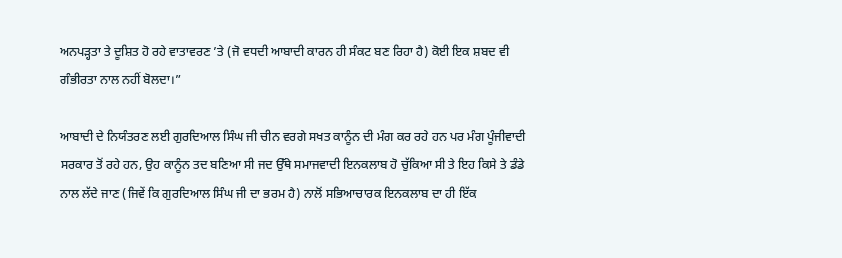ਅਨਪੜ੍ਹਤਾ ਤੇ ਦੂਸ਼ਿਤ ਹੋ ਰਹੇ ਵਾਤਾਵਰਣ ’ਤੇ (ਜੋ ਵਧਦੀ ਆਬਾਦੀ ਕਾਰਨ ਹੀ ਸੰਕਟ ਬਣ ਰਿਹਾ ਹੈ) ਕੋਈ ਇਕ ਸ਼ਬਦ ਵੀ ਗੰਭੀਰਤਾ ਨਾਲ ਨਹੀਂ ਬੋਲਦਾ।”

ਆਬਾਦੀ ਦੇ ਨਿਯੰਤਰਣ ਲਈ ਗੁਰਦਿਆਲ ਸਿੰਘ ਜੀ ਚੀਨ ਵਰਗੇ ਸਖਤ ਕਾਨੂੰਨ ਦੀ ਮੰਗ ਕਰ ਰਹੇ ਹਨ ਪਰ ਮੰਗ ਪੂੰਜੀਵਾਦੀ ਸਰਕਾਰ ਤੋਂ ਰਹੇ ਹਨ, ਉਹ ਕਾਨੂੰਨ ਤਦ ਬਣਿਆ ਸੀ ਜਦ ਉੱਥੇ ਸਮਾਜਵਾਦੀ ਇਨਕਲਾਬ ਹੋ ਚੁੱਕਿਆ ਸੀ ਤੇ ਇਹ ਕਿਸੇ ਤੇ ਡੰਡੇ ਨਾਲ ਲੱਦੇ ਜਾਣ (ਜਿਵੇਂ ਕਿ ਗੁਰਦਿਆਲ ਸਿੰਘ ਜੀ ਦਾ ਭਰਮ ਹੈ) ਨਾਲੋਂ ਸਭਿਆਚਾਰਕ ਇਨਕਲਾਬ ਦਾ ਹੀ ਇੱਕ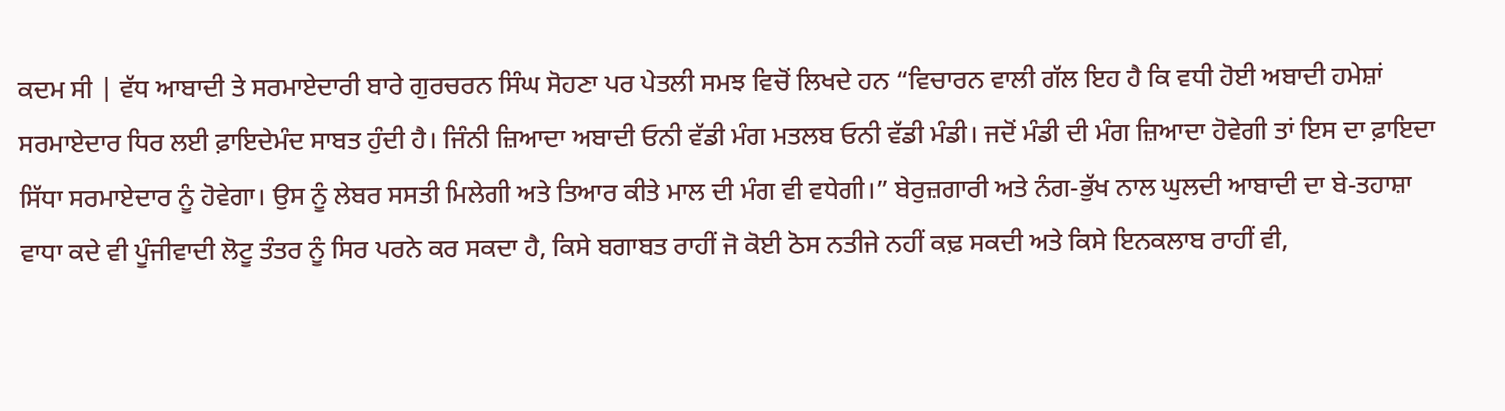ਕਦਮ ਸੀ | ਵੱਧ ਆਬਾਦੀ ਤੇ ਸਰਮਾਏਦਾਰੀ ਬਾਰੇ ਗੁਰਚਰਨ ਸਿੰਘ ਸੋਹਣਾ ਪਰ ਪੇਤਲੀ ਸਮਝ ਵਿਚੋਂ ਲਿਖਦੇ ਹਨ “ਵਿਚਾਰਨ ਵਾਲੀ ਗੱਲ ਇਹ ਹੈ ਕਿ ਵਧੀ ਹੋਈ ਅਬਾਦੀ ਹਮੇਸ਼ਾਂ ਸਰਮਾਏਦਾਰ ਧਿਰ ਲਈ ਫ਼ਾਇਦੇਮੰਦ ਸਾਬਤ ਹੁੰਦੀ ਹੈ। ਜਿੰਨੀ ਜ਼ਿਆਦਾ ਅਬਾਦੀ ਓਨੀ ਵੱਡੀ ਮੰਗ ਮਤਲਬ ਓਨੀ ਵੱਡੀ ਮੰਡੀ। ਜਦੋਂ ਮੰਡੀ ਦੀ ਮੰਗ ਜ਼ਿਆਦਾ ਹੋਵੇਗੀ ਤਾਂ ਇਸ ਦਾ ਫ਼ਾਇਦਾ ਸਿੱਧਾ ਸਰਮਾਏਦਾਰ ਨੂੰ ਹੋਵੇਗਾ। ਉਸ ਨੂੰ ਲੇਬਰ ਸਸਤੀ ਮਿਲੇਗੀ ਅਤੇ ਤਿਆਰ ਕੀਤੇ ਮਾਲ ਦੀ ਮੰਗ ਵੀ ਵਧੇਗੀ।” ਬੇਰੁਜ਼ਗਾਰੀ ਅਤੇ ਨੰਗ-ਭੁੱਖ ਨਾਲ ਘੁਲਦੀ ਆਬਾਦੀ ਦਾ ਬੇ-ਤਹਾਸ਼ਾ ਵਾਧਾ ਕਦੇ ਵੀ ਪੂੰਜੀਵਾਦੀ ਲੋਟੂ ਤੰਤਰ ਨੂੰ ਸਿਰ ਪਰਨੇ ਕਰ ਸਕਦਾ ਹੈ, ਕਿਸੇ ਬਗਾਬਤ ਰਾਹੀਂ ਜੋ ਕੋਈ ਠੋਸ ਨਤੀਜੇ ਨਹੀਂ ਕਢ਼ ਸਕਦੀ ਅਤੇ ਕਿਸੇ ਇਨਕਲਾਬ ਰਾਹੀਂ ਵੀ,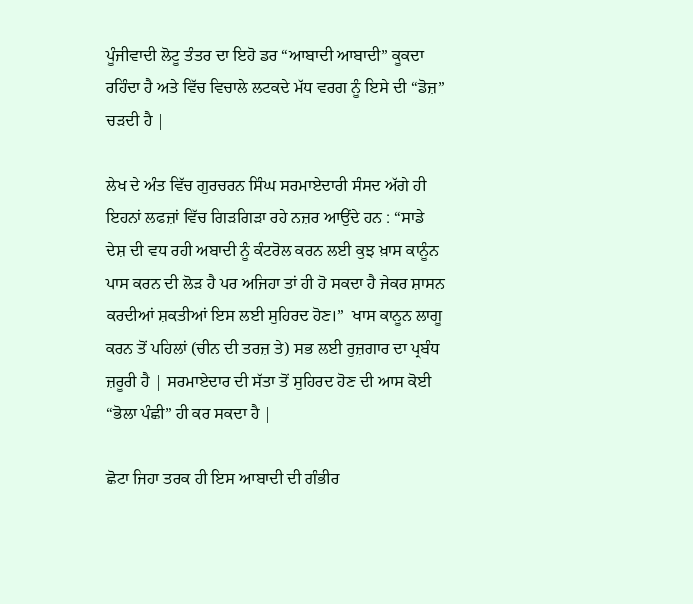ਪੂੰਜੀਵਾਦੀ ਲੋਟੂ ਤੰਤਰ ਦਾ ਇਹੋ ਡਰ “ਆਬਾਦੀ ਆਬਾਦੀ” ਕੂਕਦਾ ਰਹਿੰਦਾ ਹੈ ਅਤੇ ਵਿੱਚ ਵਿਚਾਲੇ ਲਟਕਦੇ ਮੱਧ ਵਰਗ ਨੂੰ ਇਸੇ ਦੀ “ਡੋਜ਼” ਚੜਦੀ ਹੈ |

ਲੇਖ ਦੇ ਅੰਤ ਵਿੱਚ ਗੁਰਚਰਨ ਸਿੰਘ ਸਰਮਾਏਦਾਰੀ ਸੰਸਦ ਅੱਗੇ ਹੀ ਇਹਨਾਂ ਲਫਜ਼ਾਂ ਵਿੱਚ ਗਿੜਗਿੜਾ ਰਹੇ ਨਜ਼ਰ ਆਉਂਦੇ ਹਨ : “ਸਾਡੇ ਦੇਸ਼ ਦੀ ਵਧ ਰਹੀ ਅਬਾਦੀ ਨੂੰ ਕੰਟਰੋਲ ਕਰਨ ਲਈ ਕੁਝ ਖ਼ਾਸ ਕਾਨੂੰਨ ਪਾਸ ਕਰਨ ਦੀ ਲੋੜ ਹੈ ਪਰ ਅਜਿਹਾ ਤਾਂ ਹੀ ਹੋ ਸਕਦਾ ਹੈ ਜੇਕਰ ਸ਼ਾਸਨ  ਕਰਦੀਆਂ ਸ਼ਕਤੀਆਂ ਇਸ ਲਈ ਸੁਹਿਰਦ ਹੋਣ।”  ਖਾਸ ਕਾਨੂਨ ਲਾਗੂ ਕਰਨ ਤੋਂ ਪਹਿਲਾਂ (ਚੀਨ ਦੀ ਤਰਜ਼ ਤੇ) ਸਭ ਲਈ ਰੁਜ਼ਗਾਰ ਦਾ ਪ੍ਰਬੰਧ ਜ਼ਰੂਰੀ ਹੈ | ਸਰਮਾਏਦਾਰ ਦੀ ਸੱਤਾ ਤੋਂ ਸੁਹਿਰਦ ਹੋਣ ਦੀ ਆਸ ਕੋਈ “ਭੋਲਾ ਪੰਛੀ” ਹੀ ਕਰ ਸਕਦਾ ਹੈ |

ਛੋਟਾ ਜਿਹਾ ਤਰਕ ਹੀ ਇਸ ਆਬਾਦੀ ਦੀ ਗੰਭੀਰ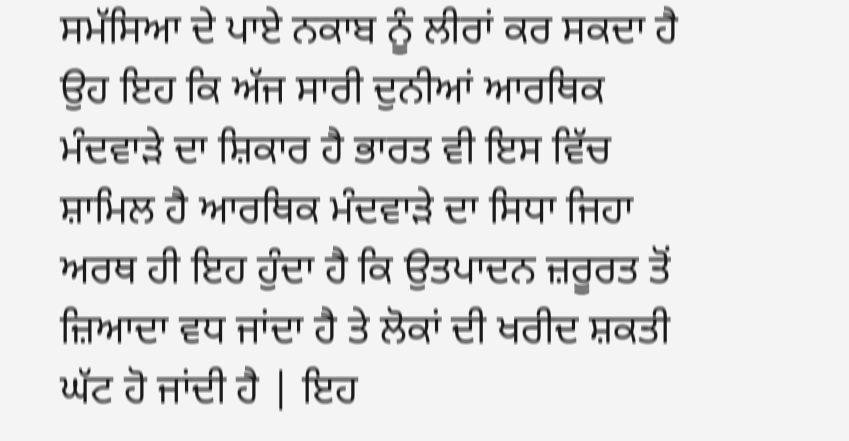ਸਮੱਸਿਆ ਦੇ ਪਾਏ ਨਕਾਬ ਨੂੰ ਲੀਰਾਂ ਕਰ ਸਕਦਾ ਹੈ ਉਹ ਇਹ ਕਿ ਅੱਜ ਸਾਰੀ ਦੁਨੀਆਂ ਆਰਥਿਕ ਮੰਦਵਾੜੇ ਦਾ ਸ਼ਿਕਾਰ ਹੈ ਭਾਰਤ ਵੀ ਇਸ ਵਿੱਚ ਸ਼ਾਮਿਲ ਹੈ ਆਰਥਿਕ ਮੰਦਵਾੜੇ ਦਾ ਸਿਧਾ ਜਿਹਾ ਅਰਥ ਹੀ ਇਹ ਹੁੰਦਾ ਹੈ ਕਿ ਉਤਪਾਦਨ ਜ਼ਰੂਰਤ ਤੋਂ ਜ਼ਿਆਦਾ ਵਧ ਜਾਂਦਾ ਹੈ ਤੇ ਲੋਕਾਂ ਦੀ ਖਰੀਦ ਸ਼ਕਤੀ ਘੱਟ ਹੋ ਜਾਂਦੀ ਹੈ | ਇਹ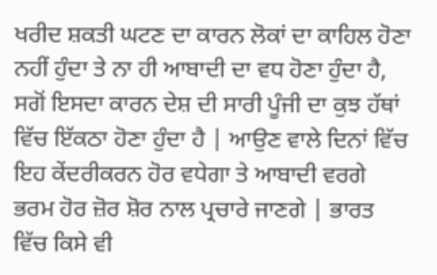ਖਰੀਦ ਸ਼ਕਤੀ ਘਟਣ ਦਾ ਕਾਰਨ ਲੋਕਾਂ ਦਾ ਕਾਹਿਲ ਹੋਣਾ ਨਹੀਂ ਹੁੰਦਾ ਤੇ ਨਾ ਹੀ ਆਬਾਦੀ ਦਾ ਵਧ ਹੋਣਾ ਹੁੰਦਾ ਹੈ, ਸਗੋਂ ਇਸਦਾ ਕਾਰਨ ਦੇਸ਼ ਦੀ ਸਾਰੀ ਪੂੰਜੀ ਦਾ ਕੁਝ ਹੱਥਾਂ ਵਿੱਚ ਇੱਕਠਾ ਹੋਣਾ ਹੁੰਦਾ ਹੈ | ਆਉਣ ਵਾਲੇ ਦਿਨਾਂ ਵਿੱਚ ਇਹ ਕੇਂਦਰੀਕਰਨ ਹੋਰ ਵਧੇਗਾ ਤੇ ਆਬਾਦੀ ਵਰਗੇ ਭਰਮ ਹੋਰ ਜ਼ੋਰ ਸ਼ੋਰ ਨਾਲ ਪ੍ਰਚਾਰੇ ਜਾਣਗੇ | ਭਾਰਤ ਵਿੱਚ ਕਿਸੇ ਵੀ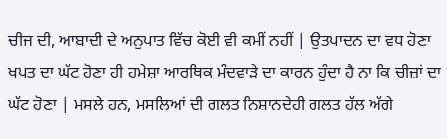ਚੀਜ ਦੀ, ਆਬਾਦੀ ਦੇ ਅਨੁਪਾਤ ਵਿੱਚ ਕੋਈ ਵੀ ਕਮੀਂ ਨਹੀਂ | ਉਤਪਾਦਨ ਦਾ ਵਧ ਹੋਣਾ ਖਪਤ ਦਾ ਘੱਟ ਹੋਣਾ ਹੀ ਹਮੇਸ਼ਾ ਆਰਥਿਕ ਮੰਦਵਾੜੇ ਦਾ ਕਾਰਨ ਹੁੰਦਾ ਹੈ ਨਾ ਕਿ ਚੀਜ਼ਾਂ ਦਾ ਘੱਟ ਹੋਣਾ | ਮਸਲੇ ਹਨ, ਮਸਲਿਆਂ ਦੀ ਗਲਤ ਨਿਸ਼ਾਨਦੇਹੀ ਗਲਤ ਹੱਲ ਅੱਗੇ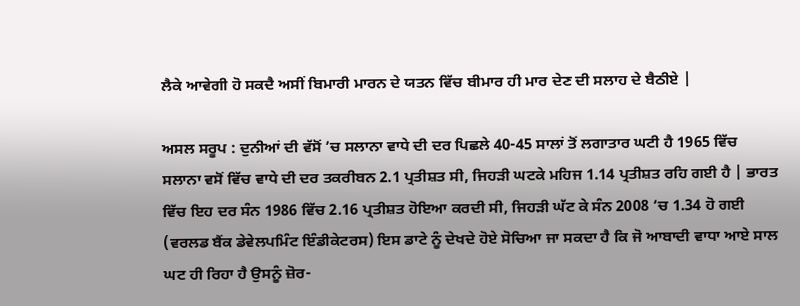ਲੈਕੇ ਆਵੇਗੀ ਹੋ ਸਕਦੈ ਅਸੀਂ ਬਿਮਾਰੀ ਮਾਰਨ ਦੇ ਯਤਨ ਵਿੱਚ ਬੀਮਾਰ ਹੀ ਮਾਰ ਦੇਣ ਦੀ ਸਲਾਹ ਦੇ ਬੈਠੀਏ |

ਅਸਲ ਸਰੂਪ : ਦੁਨੀਆਂ ਦੀ ਵੱਸੋਂ ’ਚ ਸਲਾਨਾ ਵਾਧੇ ਦੀ ਦਰ ਪਿਛਲੇ 40-45 ਸਾਲਾਂ ਤੋਂ ਲਗਾਤਾਰ ਘਟੀ ਹੈ 1965 ਵਿੱਚ ਸਲਾਨਾ ਵਸੋਂ ਵਿੱਚ ਵਾਧੇ ਦੀ ਦਰ ਤਕਰੀਬਨ 2.1 ਪ੍ਰਤੀਸ਼ਤ ਸੀ, ਜਿਹੜੀ ਘਟਕੇ ਮਹਿਜ 1.14 ਪ੍ਰਤੀਸ਼ਤ ਰਹਿ ਗਈ ਹੈ | ਭਾਰਤ ਵਿੱਚ ਇਹ ਦਰ ਸੰਨ 1986 ਵਿੱਚ 2.16 ਪ੍ਰਤੀਸ਼ਤ ਹੋਇਆ ਕਰਦੀ ਸੀ, ਜਿਹੜੀ ਘੱਟ ਕੇ ਸੰਨ 2008 ‘ਚ 1.34 ਹੋ ਗਈ (ਵਰਲਡ ਬੈਂਕ ਡੇਵੇਲਪਮਿੰਟ ਇੰਡੀਕੇਟਰਸ) ਇਸ ਡਾਟੇ ਨੂੰ ਦੇਖਦੇ ਹੋਏ ਸੋਚਿਆ ਜਾ ਸਕਦਾ ਹੈ ਕਿ ਜੋ ਆਬਾਦੀ ਵਾਧਾ ਆਏ ਸਾਲ ਘਟ ਹੀ ਰਿਹਾ ਹੈ ਉਸਨੂੰ ਜ਼ੋਰ-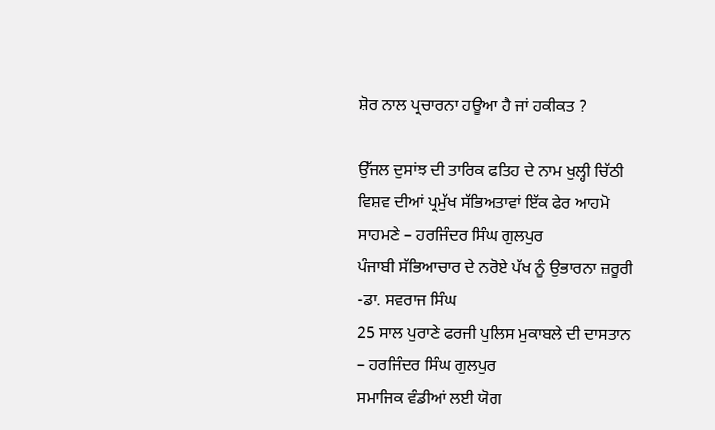ਸ਼ੋਰ ਨਾਲ ਪ੍ਰਚਾਰਨਾ ਹਊਆ ਹੈ ਜਾਂ ਹਕੀਕਤ ?

ਉੱਜਲ ਦੁਸਾਂਝ ਦੀ ਤਾਰਿਕ ਫਤਿਹ ਦੇ ਨਾਮ ਖੁਲ੍ਹੀ ਚਿੱਠੀ
ਵਿਸ਼ਵ ਦੀਆਂ ਪ੍ਰਮੁੱਖ ਸੱਭਿਅਤਾਵਾਂ ਇੱਕ ਫੇਰ ਆਹਮੋ ਸਾਹਮਣੇ – ਹਰਜਿੰਦਰ ਸਿੰਘ ਗੁਲਪੁਰ
ਪੰਜਾਬੀ ਸੱਭਿਆਚਾਰ ਦੇ ਨਰੋਏ ਪੱਖ ਨੂੰ ਉਭਾਰਨਾ ਜ਼ਰੂਰੀ -ਡਾ. ਸਵਰਾਜ ਸਿੰਘ
25 ਸਾਲ ਪੁਰਾਣੇ ਫਰਜੀ ਪੁਲਿਸ ਮੁਕਾਬਲੇ ਦੀ ਦਾਸਤਾਨ – ਹਰਜਿੰਦਰ ਸਿੰਘ ਗੁਲਪੁਰ
ਸਮਾਜਿਕ ਵੰਡੀਆਂ ਲਈ ਯੋਗ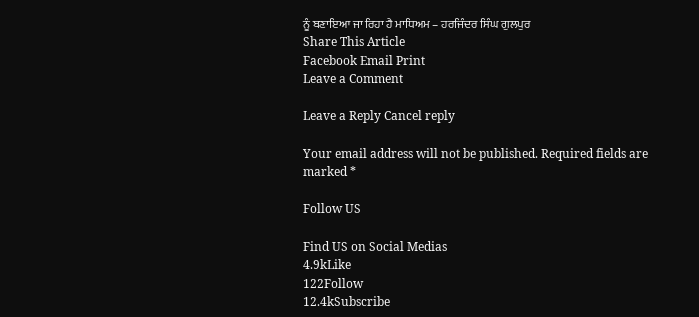ਨੂੰ ਬਣਾਇਆ ਜਾ ਰਿਹਾ ਹੈ ਮਾਧਿਅਮ – ਹਰਜਿੰਦਰ ਸਿੰਘ ਗੁਲਪੁਰ
Share This Article
Facebook Email Print
Leave a Comment

Leave a Reply Cancel reply

Your email address will not be published. Required fields are marked *

Follow US

Find US on Social Medias
4.9kLike
122Follow
12.4kSubscribe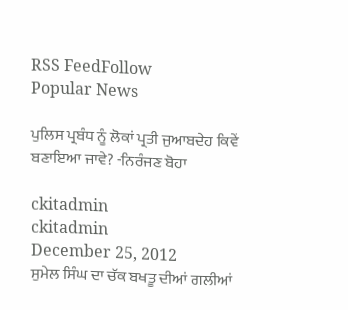RSS FeedFollow
Popular News

ਪੁਲਿਸ ਪ੍ਰਬੰਧ ਨੂੰ ਲੋਕਾਂ ਪ੍ਰਤੀ ਜੁਆਬਦੇਹ ਕਿਵੇਂ ਬਣਾਇਆ ਜਾਵੇ? -ਨਿਰੰਜਣ ਬੋਹਾ

ckitadmin
ckitadmin
December 25, 2012
ਸੁਮੇਲ ਸਿੰਘ ਦਾ ਚੱਕ ਬਖਤੂ ਦੀਆਂ ਗਲੀਆਂ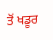ਤੋਂ ਖਡੂਰ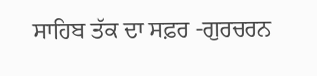ਸਾਹਿਬ ਤੱਕ ਦਾ ਸਫ਼ਰ -ਗੁਰਚਰਨ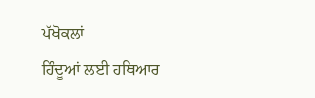ਪੱਖੋਕਲਾਂ
ਹਿੰਦੂਆਂ ਲਈ ਹਥਿਆਰ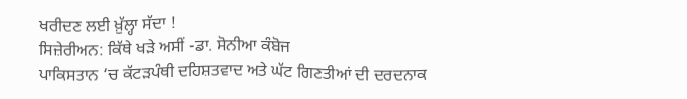ਖਰੀਦਣ ਲਈ ਖ਼ੁੱਲ੍ਹਾ ਸੱਦਾ !
ਸਿਜ਼ੇਰੀਅਨ: ਕਿੱਥੇ ਖੜੇ ਅਸੀਂ -ਡਾ. ਸੋਨੀਆ ਕੰਬੋਜ
ਪਾਕਿਸਤਾਨ ‘ਚ ਕੱਟੜਪੰਥੀ ਦਹਿਸ਼ਤਵਾਦ ਅਤੇ ਘੱਟ ਗਿਣਤੀਆਂ ਦੀ ਦਰਦਨਾਕ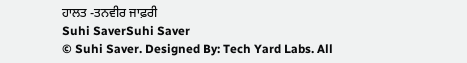ਹਾਲਤ -ਤਨਵੀਰ ਜਾਫ਼ਰੀ
Suhi SaverSuhi Saver
© Suhi Saver. Designed By: Tech Yard Labs. All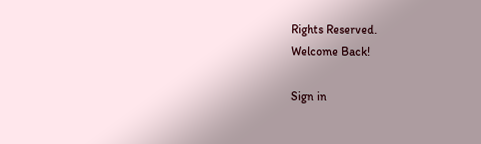Rights Reserved.
Welcome Back!

Sign in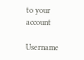to your account

Username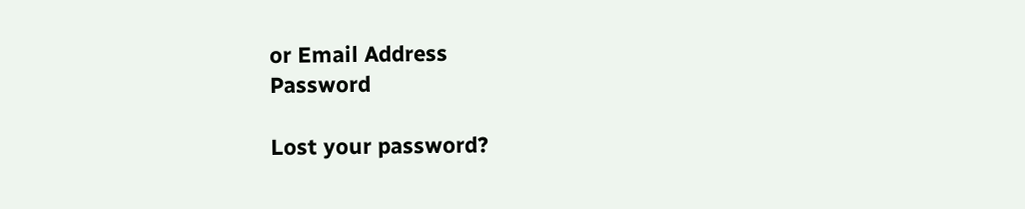or Email Address
Password

Lost your password?